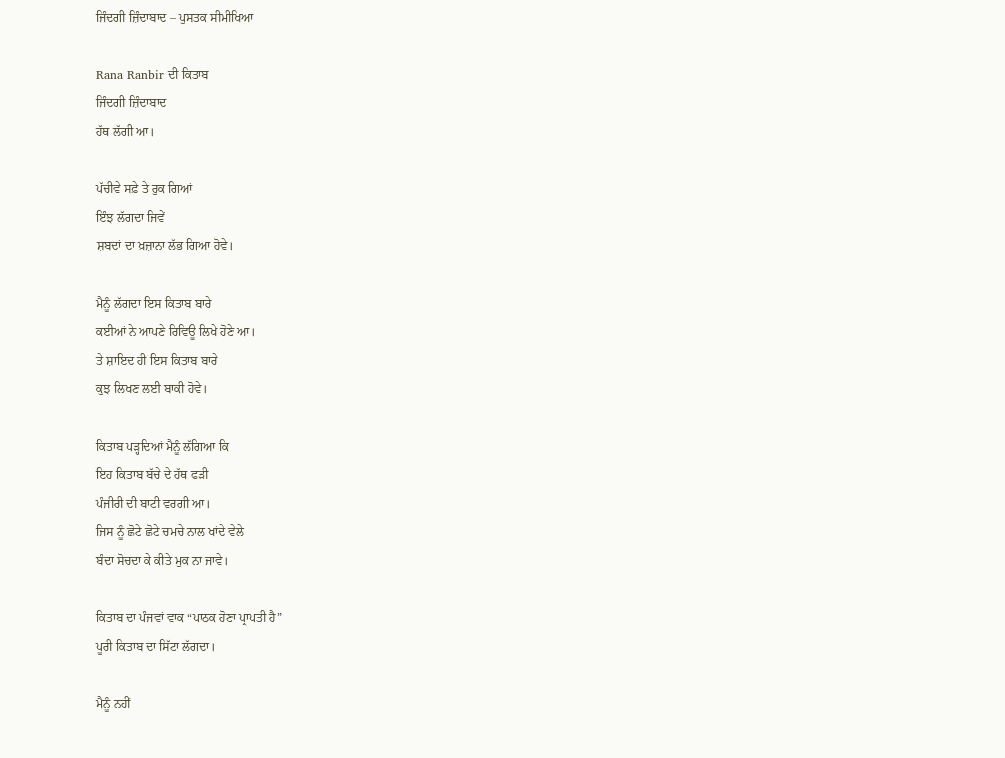ਜਿੰਦਗੀ ਜ਼ਿੰਦਾਬਾਦ – ਪੁਸਤਕ ਸੀਮੀਖਿਆ

Rana Ranbir ਦੀ ਕਿਤਾਬ
ਜਿੰਦਗੀ ਜ਼ਿੰਦਾਬਾਦ
ਹੱਥ ਲੱਗੀ ਆ।

ਪੱਚੀਵੇ ਸਫ਼ੇ ਤੇ ਰੁਕ ਗਿਆਂ
ਇੰਝ ਲੱਗਦਾ ਜਿਵੇਂ
ਸ਼ਬਦਾਂ ਦਾ ਖ਼ਜ਼ਾਨਾ ਲੱਭ ਗਿਆ ਹੋਵੇ।

ਮੈਨੂੰ ਲੱਗਦਾ ਇਸ ਕਿਤਾਬ ਬਾਰੇ
ਕਈਆਂ ਨੇ ਆਪਣੇ ਰਿਵਿਊ ਲਿਖੇ ਹੋਣੇ ਆ।
ਤੇ ਸ਼ਾਇਦ ਹੀ ਇਸ ਕਿਤਾਬ ਬਾਰੇ
ਕੁਝ ਲਿਖਣ ਲਈ ਬਾਕੀ ਹੋਵੇ।

ਕਿਤਾਬ ਪੜ੍ਹਦਿਆਂ ਮੈਨੂੰ ਲੱਗਿਆ ਕਿ
ਇਹ ਕਿਤਾਬ ਬੱਚੇ ਦੇ ਹੱਥ ਫੜੀ
ਪੰਜੀਰੀ ਦੀ ਬਾਟੀ ਵਰਗੀ ਆ।
ਜਿਸ ਨੂੰ ਛੋਟੇ ਛੋਟੇ ਚਮਚੇ ਨਾਲ ਖਾਂਦੇ ਵੇਲੇ
ਬੰਦਾ ਸੋਚਦਾ ਕੇ ਕੀਤੇ ਮੁਕ ਨਾ ਜਾਵੇ।

ਕਿਤਾਬ ਦਾ ਪੰਜਵਾਂ ਵਾਕ “ਪਾਠਕ ਹੋਣਾ ਪ੍ਰਾਪਤੀ ਹੈ”
ਪੂਰੀ ਕਿਤਾਬ ਦਾ ਸਿੱਟਾ ਲੱਗਦਾ।

ਮੈਨੂੰ ਨਹੀਂ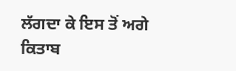ਲੱਗਦਾ ਕੇ ਇਸ ਤੋਂ ਅਗੇ ਕਿਤਾਬ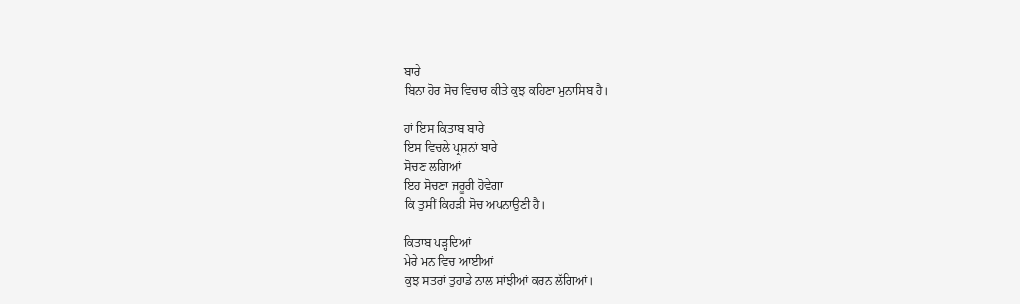ਬਾਰੇ
ਬਿਨਾ ਹੋਰ ਸੋਚ ਵਿਚਾਰ ਕੀਤੇ ਕੁਝ ਕਹਿਣਾ ਮੁਨਾਸਿਬ ਹੈ।

ਹਾਂ ਇਸ ਕਿਤਾਬ ਬਾਰੇ
ਇਸ ਵਿਚਲੇ ਪ੍ਰਸ਼ਨਾਂ ਬਾਰੇ
ਸੋਚਣ ਲਗਿਆਂ
ਇਹ ਸੋਚਣਾ ਜਰੂਰੀ ਹੋਵੇਗਾ
ਕਿ ਤੁਸੀਂ ਕਿਹੜੀ ਸੋਚ ਅਪਨਾਉਣੀ ਹੈ।

ਕਿਤਾਬ ਪੜ੍ਹਦਿਆਂ
ਮੇਰੇ ਮਨ ਵਿਚ ਆਈਆਂ
ਕੁਝ ਸਤਰਾਂ ਤੁਹਾਡੇ ਨਾਲ ਸਾਂਝੀਆਂ ਕਰਨ ਲੱਗਿਆਂ।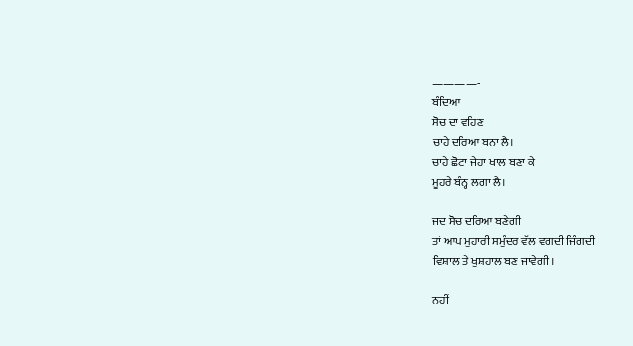————-
ਬੰਦਿਆ
ਸੋਚ ਦਾ ਵਹਿਣ
ਚਾਹੇ ਦਰਿਆ ਬਨਾ ਲੈ।
ਚਾਹੇ ਛੋਟਾ ਜੇਹਾ ਖਾਲ ਬਣਾ ਕੇ
ਮੂਹਰੇ ਬੰਨ੍ਹ ਲਗਾ ਲੈ।

ਜਦ ਸੋਚ ਦਰਿਆ ਬਣੇਗੀ
ਤਾਂ ਆਪ ਮੁਹਾਰੀ ਸਮੁੰਦਰ ਵੱਲ ਵਗਦੀ ਜਿੰਗਦੀ
ਵਿਸ਼ਾਲ ਤੇ ਖੁਸ਼ਹਾਲ ਬਣ ਜਾਵੇਗੀ।

ਨਹੀਂ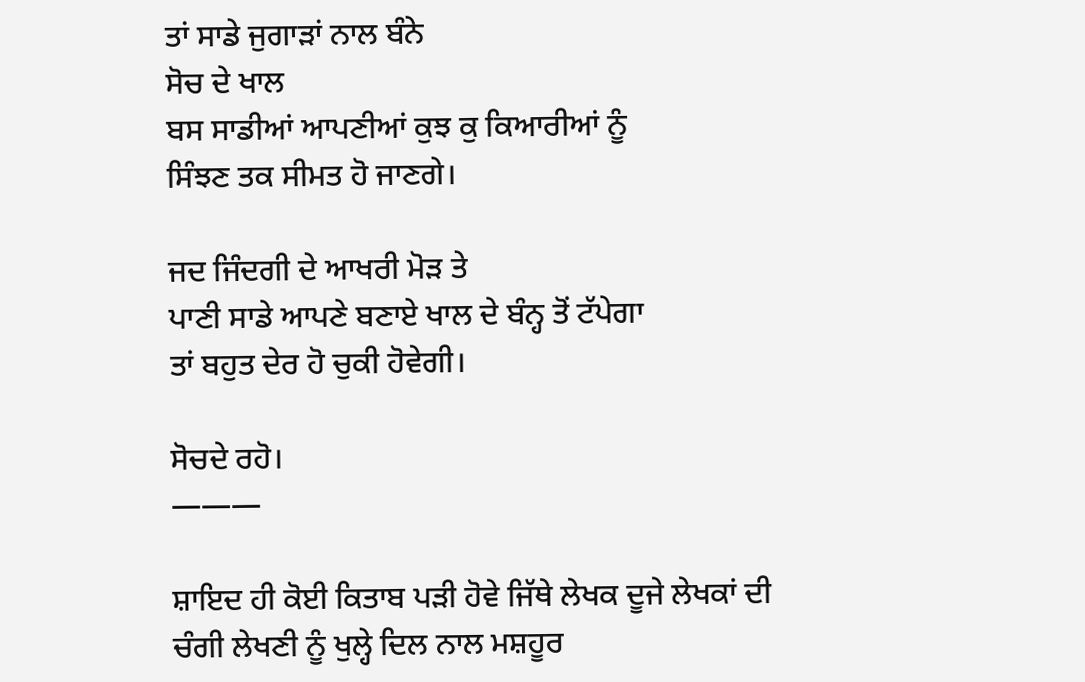ਤਾਂ ਸਾਡੇ ਜੁਗਾੜਾਂ ਨਾਲ ਬੰਨੇ
ਸੋਚ ਦੇ ਖਾਲ
ਬਸ ਸਾਡੀਆਂ ਆਪਣੀਆਂ ਕੁਝ ਕੁ ਕਿਆਰੀਆਂ ਨੂੰ
ਸਿੰਝਣ ਤਕ ਸੀਮਤ ਹੋ ਜਾਣਗੇ।

ਜਦ ਜਿੰਦਗੀ ਦੇ ਆਖਰੀ ਮੋੜ ਤੇ
ਪਾਣੀ ਸਾਡੇ ਆਪਣੇ ਬਣਾਏ ਖਾਲ ਦੇ ਬੰਨ੍ਹ ਤੋਂ ਟੱਪੇਗਾ
ਤਾਂ ਬਹੁਤ ਦੇਰ ਹੋ ਚੁਕੀ ਹੋਵੇਗੀ।

ਸੋਚਦੇ ਰਹੋ।
———

ਸ਼ਾਇਦ ਹੀ ਕੋਈ ਕਿਤਾਬ ਪੜੀ ਹੋਵੇ ਜਿੱਥੇ ਲੇਖਕ ਦੂਜੇ ਲੇਖਕਾਂ ਦੀ ਚੰਗੀ ਲੇਖਣੀ ਨੂੰ ਖੁਲ੍ਹੇ ਦਿਲ ਨਾਲ ਮਸ਼ਹੂਰ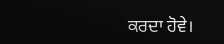ਕਰਦਾ ਹੋਵੇ।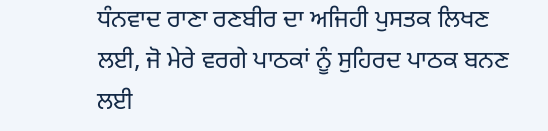ਧੰਨਵਾਦ ਰਾਣਾ ਰਣਬੀਰ ਦਾ ਅਜਿਹੀ ਪੁਸਤਕ ਲਿਖਣ ਲਈ, ਜੋ ਮੇਰੇ ਵਰਗੇ ਪਾਠਕਾਂ ਨੂੰ ਸੁਹਿਰਦ ਪਾਠਕ ਬਨਣ ਲਈ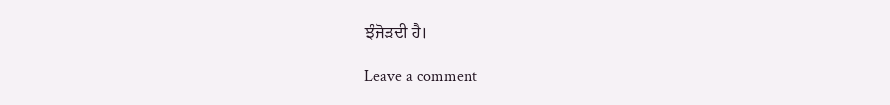ਝੰਜੋੜਦੀ ਹੈ।

Leave a comment